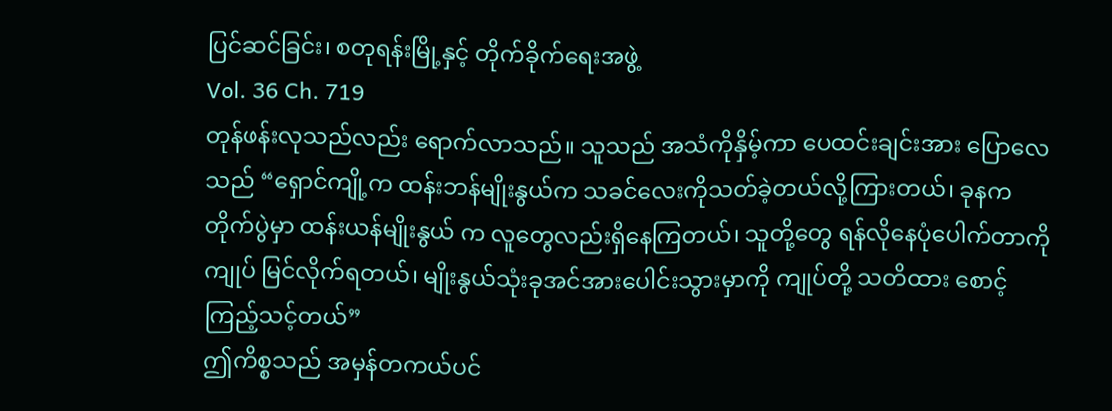ပြင်ဆင်ခြင်း၊ စတုရန်းမြို့နှင့် တိုက်ခိုက်ရေးအဖွဲ့
Vol. 36 Ch. 719
တုန်ဖန်းလုသည်လည်း ရောက်လာသည်။ သူသည် အသံကိုနှိမ့်ကာ ပေထင်းချင်းအား ပြောလေသည် “ရှောင်ကျို့က ထန်းဘန်မျိုးနွယ်က သခင်လေးကိုသတ်ခဲ့တယ်လို့ကြားတယ်၊ ခုနကတိုက်ပွဲမှာ ထန်းယန်မျိုးနွယ် က လူတွေလည်းရှိနေကြတယ်၊ သူတို့တွေ ရန်လိုနေပုံပေါက်တာကို ကျုပ် မြင်လိုက်ရတယ်၊ မျိုးနွယ်သုံးခုအင်အားပေါင်းသွားမှာကို ကျုပ်တို့ သတိထား စောင့်ကြည့်သင့်တယ်”
ဤကိစ္စသည် အမှန်တကယ်ပင်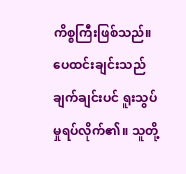ကိစ္စကြီးဖြစ်သည်။ ပေထင်းချင်းသည် ချက်ချင်းပင် ရူးသွပ်မှုရပ်လိုက်၏။ သူတို့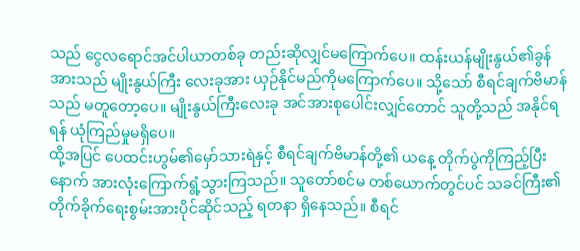သည် ငွေလရောင်အင်ပါယာတစ်ခု တည်းဆိုလျှင်မကြောက်ပေ။ ထန်းယန်မျိုးနွယ်၏ခွန်အားသည် မျိုးနွယ်ကြီး လေးခုအား ယှဉ်နိုင်မည်ကိုမကြောက်ပေ။ သို့သော် စီရင်ချက်ဗိမာန်သည် မတူတော့ပေ။ မျိုးနွယ်ကြီးလေးခု အင်အားစုပေါင်းလျှင်တောင် သူတို့သည် အနိုင်ရရန် ယုံကြည်မှုမရှိပေ။
ထို့အပြင် ပေထင်းဟွမ်၏မှော်သားရဲနှင့် စီရင်ချက်ဗိမာန်တို့၏ ယနေ့ တိုက်ပွဲကိုကြည့်ပြီးနောက် အားလုံးကြောက်ရွံ့သွားကြသည်။ သူတော်စင်မ တစ်ယောက်တွင်ပင် သခင်ကြီး၏တိုက်ခိုက်ရေးစွမ်းအားပိုင်ဆိုင်သည့် ရတနာ ရှိနေသည်။ စီရင်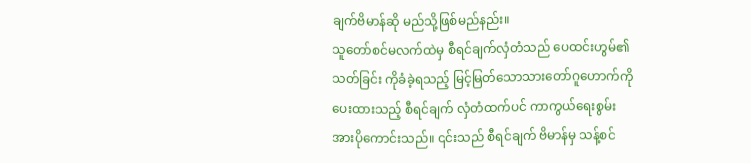ချက်ဗိမာန်ဆို မည်သို့ဖြစ်မည်နည်း။
သူတော်စင်မလက်ထဲမှ စီရင်ချက်လှံတံသည် ပေထင်းဟွမ်၏သတ်ခြင်း ကိုခံခဲ့ရသည့် မြင့်မြတ်သောသားတော်ဂူဟောက်ကို ပေးထားသည့် စီရင်ချက် လှံတံထက်ပင် ကာကွယ်ရေးစွမ်းအားပိုကောင်းသည်။ ၎င်းသည် စီရင်ချက် ဗိမာန်မှ သန့်စင်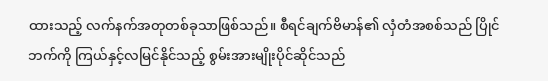ထားသည့် လက်နက်အတုတစ်ခုသာဖြစ်သည်။ စီရင်ချက်ဗိမာန်၏ လှံတံအစစ်သည် ပြိုင်ဘက်ကို ကြယ်နှင့်လမြင်နိုင်သည့် စွမ်းအားမျိုးပိုင်ဆိုင်သည်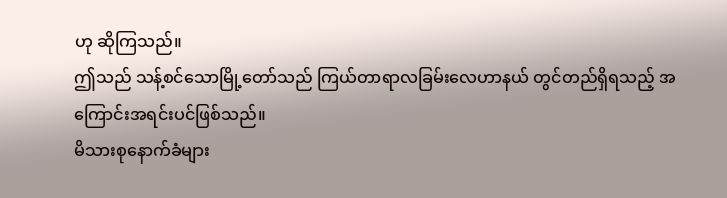ဟု ဆိုကြသည်။
ဤသည် သန့်စင်သောမြို့တော်သည် ကြယ်တာရာလခြမ်းလေဟာနယ် တွင်တည်ရှိရသည့် အကြောင်းအရင်းပင်ဖြစ်သည်။
မိသားစုနောက်ခံများ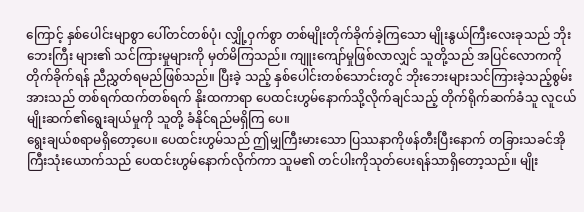ကြောင့် နှစ်ပေါင်းမျာစွာ ပေါ်တင်တစ်ပုံ၊ လျှို့ဝှက်စွာ တစ်မျိုးတိုက်ခိုက်ခဲ့ကြသော မျိုးနွယ်ကြီးလေးခုသည် ဘိုးဘေးကြီး များ၏ သင်ကြားမှုများကို မှတ်မိကြသည်။ ကျူးကျော်မှုဖြစ်လာလျှင် သူတို့သည် အပြင်လောကကို တိုက်ခိုက်ရန် ညီညွှတ်ရမည်ဖြစ်သည်။ ပြီးခဲ့ သည့် နှစ်ပေါင်းတစ်သောင်းတွင် ဘိုးဘေးများသင်ကြားခဲ့သည့်စွမ်းအားသည် တစ်ရက်ထက်တစ်ရက် နိုးထကာရာ ပေထင်းဟွမ်နောက်သို့လိုက်ချင်သည့် တိုက်ရိုက်ဆက်ခံသူ လူငယ်မျိုးဆက်၏ရွေးချယ်မှုကို သူတို့ ခံနိုင်ရည်မရှိကြ ပေ။
ရွေးချယ်စရာမရှိတော့ပေ။ ပေထင်းဟွမ်သည် ဤမျှကြီးမားသော ပြဿနာကိုဖန်တီးပြီးနောက် တခြားသခင်အိုကြီးသုံးယောက်သည် ပေထင်းဟွမ်နောက်လိုက်ကာ သူမ၏ တင်ပါးကိုသုတ်ပေးရန်သာရှိတော့သည်။ မျိုး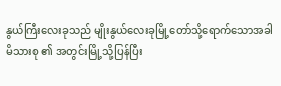နွယ်ကြီးလေးခုသည် မျိုးနွယ်လေးခုမြို့တော်သို့ရောက်သောအခါ မိသားစု ၏ အတွင်းမြို့သို့ပြန်ပြီး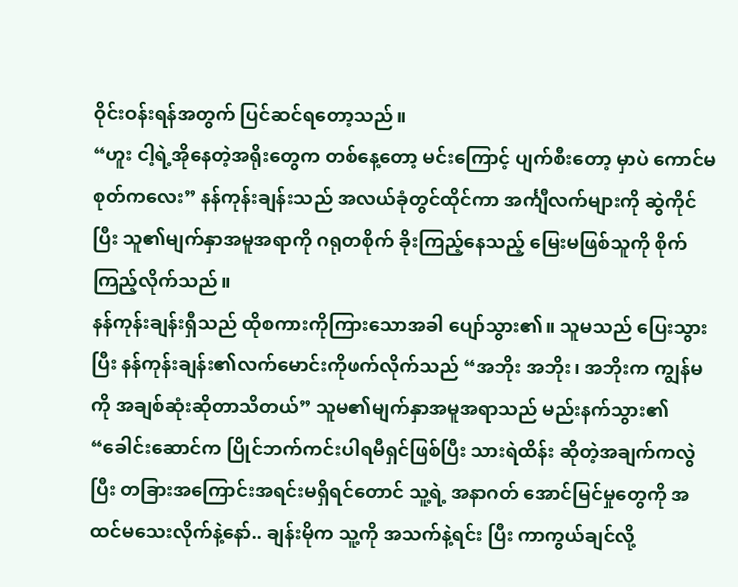ဝိုင်းဝန်းရန်အတွက် ပြင်ဆင်ရတော့သည်။
“ဟူး ငါ့ရဲ့အိုနေတဲ့အရိုးတွေက တစ်နေ့တော့ မင်းကြောင့် ပျက်စီးတော့ မှာပဲ ကောင်မစုတ်ကလေး” နန်ကုန်းချန်းသည် အလယ်ခုံတွင်ထိုင်ကာ အင်္ကျီလက်များကို ဆွဲကိုင်ပြီး သူ၏မျက်နှာအမူအရာကို ဂရုတစိုက် ခိုးကြည့်နေသည့် မြေးမဖြစ်သူကို စိုက်ကြည့်လိုက်သည်။
နန်ကုန်းချန်းရှီသည် ထိုစကားကိုကြားသောအခါ ပျော်သွား၏။ သူမသည် ပြေးသွားပြီး နန်ကုန်းချန်း၏လက်မောင်းကိုဖက်လိုက်သည် “အဘိုး အဘိုး၊ အဘိုးက ကျွန်မကို အချစ်ဆုံးဆိုတာသိတယ်” သူမ၏မျက်နှာအမူအရာသည် မည်းနက်သွား၏ “ခေါင်းဆောင်က ပြိုင်ဘက်ကင်းပါရမီရှင်ဖြစ်ပြီး သားရဲထိန်း ဆိုတဲ့အချက်ကလွဲပြီး တခြားအကြောင်းအရင်းမရှိရင်တောင် သူ့ရဲ့ အနာဂတ် အောင်မြင်မှုတွေကို အထင်မသေးလိုက်နဲ့နော်.. ချန်းမိုက သူ့ကို အသက်နဲ့ရင်း ပြီး ကာကွယ်ချင်လို့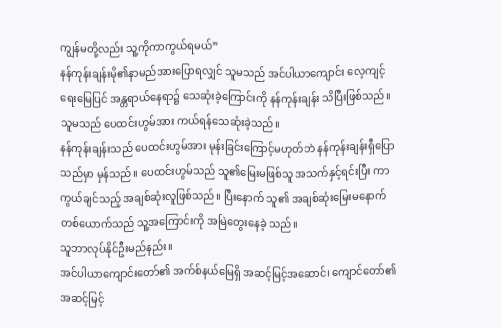ကျွန်မတို့လည်း သူ့ကိုကာကွယ်ရမယ်”
နန်ကုန်းချန်းမို၏နာမည်အားပြောရလျှင် သူမသည် အင်ပါယာကျောင်း လေ့ကျင့်ရေးမြေပြင် အန္တရာယ်နေရာ၌ သေဆုံးခဲ့ကြောင်းကို နန်ကုန်းချန်း သိပြီးဖြစ်သည်။ သူမသည် ပေထင်းဟွမ်အား ကယ်ရန်သေဆုံးခဲ့သည်။
နန်ကုန်းချန်းသည် ပေထင်းဟွမ်အား မုန်းခြင်းကြောင့်မဟုတ်ဘဲ နန်ကုန်းချန်းရှီပြောသည်မှာ မှန်သည်။ ပေထင်းဟွမ်သည် သူ၏မြေးမဖြစ်သူ အသက်နှင့်ရင်းပြီး ကာကွယ်ချင်သည့် အချစ်ဆုံးလူဖြစ်သည်။ ပြီးနောက် သူ၏ အချစ်ဆုံးမြေးမနောက်တစ်ယောက်သည် သူ့အကြောင်းကို အမြဲတွေးနေခဲ့ သည်။
သူဘာလုပ်နိုင်ဦးမည်နည်း။
အင်ပါယာကျောင်းတော်၏ အက်စ်နယ်မြေရှိ အဆင့်မြင့်အဆောင်၊ ကျောင်တော်၏ အဆင့်မြင့်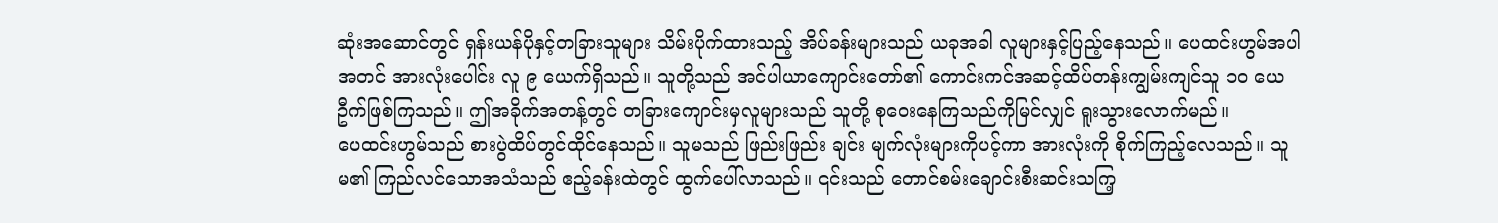ဆုံးအဆောင်တွင် ရှန်းယန်ပိုနှင့်တခြားသူများ သိမ်းပိုက်ထားသည့် အိပ်ခန်းများသည် ယခုအခါ လူများနှင့်ပြည့်နေသည်။ ပေထင်းဟွမ်အပါအတင် အားလုံးပေါင်း လူ ၉ ယေက်ရှိသည်။ သူတို့သည် အင်ပါယာကျောင်းတော်၏ ကောင်းကင်အဆင့်ထိပ်တန်းကျွမ်းကျင်သူ ၁၀ ယေဦက်ဖြစ်ကြသည်။ ဤအခိုက်အတန့်တွင် တခြားကျောင်းမှလူများသည် သူတို့ စုဝေးနေကြသည်ကိုမြင်လျှင် ရူးသွားလောက်မည်။
ပေထင်းဟွမ်သည် စားပွဲထိပ်တွင်ထိုင်နေသည်။ သူမသည် ဖြည်းဖြည်း ချင်း မျက်လုံးများကိုပင့်ကာ အားလုံးကို စိုက်ကြည့်လေသည်။ သူမ၏ ကြည်လင်သောအသံသည် ဧည့်ခန်းထဲတွင် ထွက်ပေါ်လာသည်။ ၎င်းသည် တောင်စမ်းချောင်းစီးဆင်းသကြ့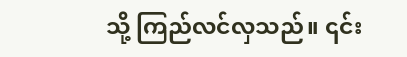သို့ ကြည်လင်လှသည်။ ၎င်း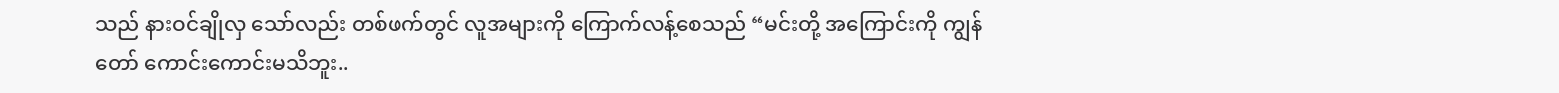သည် နားဝင်ချိုလှ သော်လည်း တစ်ဖက်တွင် လူအများကို ကြောက်လန့်စေသည် “မင်းတို့ အကြောင်းကို ကျွန်တော် ကောင်းကောင်းမသိဘူး..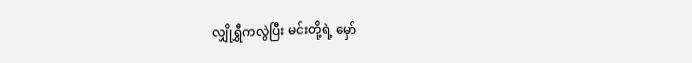လျှိုရွှီကလွဲပြီး မင်းတို့ရဲ့ မှော်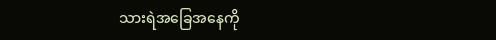သားရဲအခြေအနေကို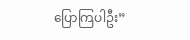ပြောကြပါဦး”